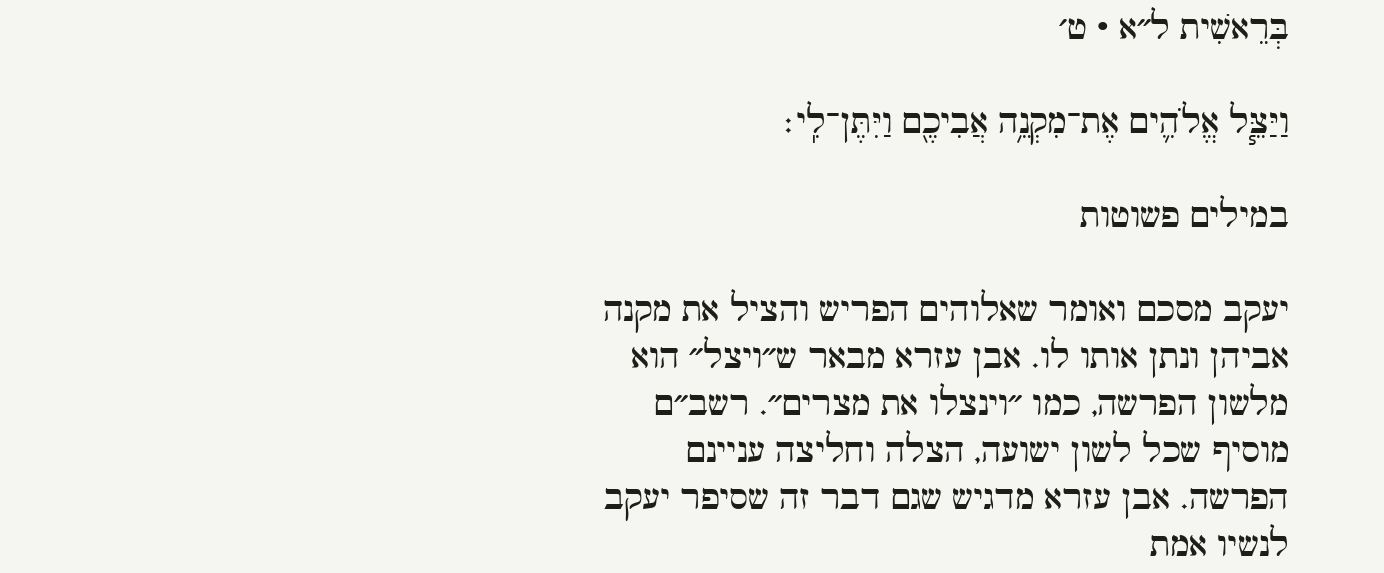בְּרֵאשִׁית ל״א · ט׳

וַיַּצֵּ֧ל אֱלֹהִ֛ים אֶת־מִקְנֵ֥ה אֲבִיכֶ֖ם וַיִּתֶּן־לִֽי׃

במילים פשוטות

יעקב מסכם ואומר שאלוהים הפריש והציל את מקנה אביהן ונתן אותו לו. אבן עזרא מבאר ש״ויצל״ הוא מלשון הפרשה, כמו ״וינצלו את מצרים״. רשב״ם מוסיף שכל לשון ישועה, הצלה וחליצה עניינם הפרשה. אבן עזרא מדגיש שגם דבר זה שסיפר יעקב לנשיו אמת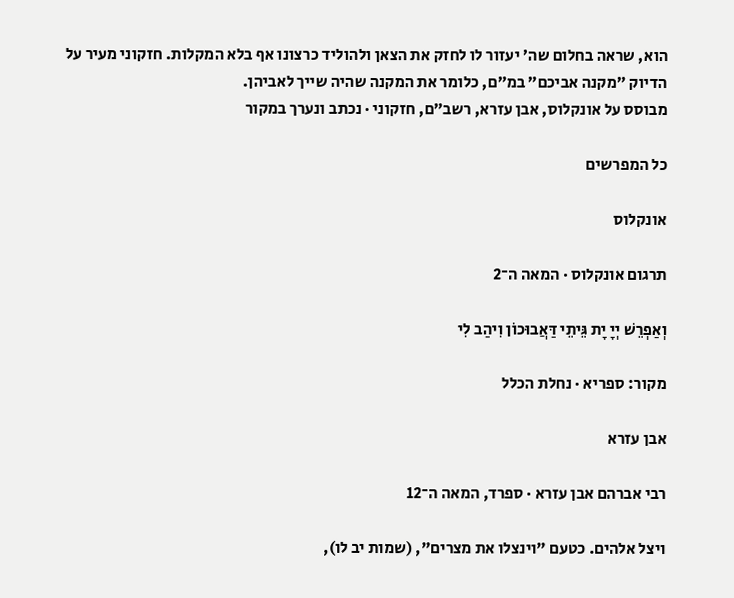הוא, שראה בחלום שה׳ יעזור לו לחזק את הצאן ולהוליד כרצונו אף בלא המקלות. חזקוני מעיר על הדיוק ״מקנה אביכם״ במ״ם, כלומר את המקנה שהיה שייך לאביהן.
מבוסס על אונקלוס, אבן עזרא, רשב״ם, חזקוני · נכתב ונערך במקור

כל המפרשים

אונקלוס

תרגום אונקלוס · המאה ה־2

וְאַפְרֵשׁ יְיָ יָת גֵּיתֵי דַּאֲבוּכוֹן וִיהַב לִי

מקור: ספריא · נחלת הכלל

אבן עזרא

רבי אברהם אבן עזרא · ספרד, המאה ה־12

ויצל אלהים. כטעם "וינצלו את מצרים", (שמות יב לו),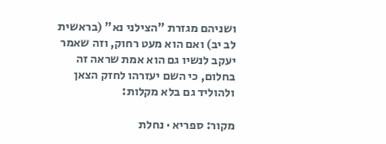ושניהם מגזרת "הצילני נא" (בראשית לב יב) ואם הוא מעט רחוק, וזה שאמר יעקב לנשיו גם הוא אמת שראה זה בחלום, כי השם יעזרהו לחזק הצאן ולהוליד גם בלא מקלות:

מקור: ספריא · נחלת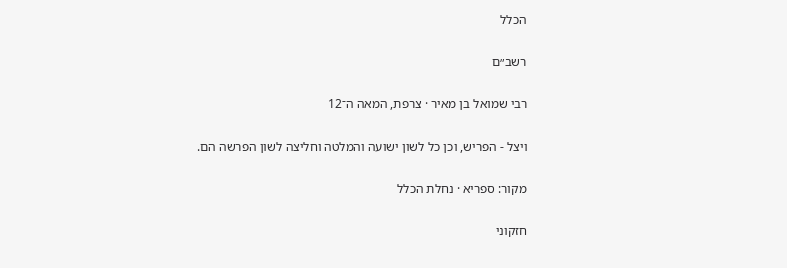הכלל

רשב״ם

רבי שמואל בן מאיר · צרפת, המאה ה־12

ויצל - הפריש, וכן כל לשון ישועה והמלטה וחליצה לשון הפרשה הם.

מקור: ספריא · נחלת הכלל

חזקוני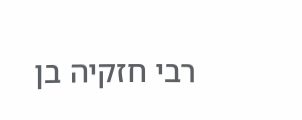רבי חזקיה בן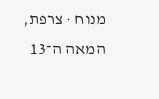מנוח · צרפת, המאה ה־13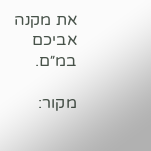את מקנה אביכם במ״ם.

מקור: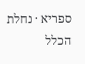ספריא · נחלת הכלל